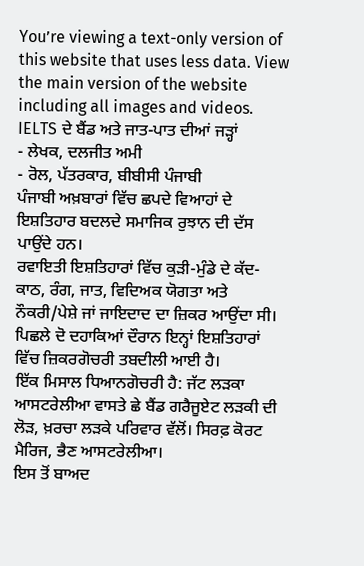You’re viewing a text-only version of this website that uses less data. View the main version of the website including all images and videos.
IELTS ਦੇ ਬੈਂਡ ਅਤੇ ਜਾਤ-ਪਾਤ ਦੀਆਂ ਜੜ੍ਹਾਂ
- ਲੇਖਕ, ਦਲਜੀਤ ਅਮੀ
- ਰੋਲ, ਪੱਤਰਕਾਰ, ਬੀਬੀਸੀ ਪੰਜਾਬੀ
ਪੰਜਾਬੀ ਅਖ਼ਬਾਰਾਂ ਵਿੱਚ ਛਪਦੇ ਵਿਆਹਾਂ ਦੇ ਇਸ਼ਤਿਹਾਰ ਬਦਲਦੇ ਸਮਾਜਿਕ ਰੁਝਾਨ ਦੀ ਦੱਸ ਪਾਉਂਦੇ ਹਨ।
ਰਵਾਇਤੀ ਇਸ਼ਤਿਹਾਰਾਂ ਵਿੱਚ ਕੁੜੀ-ਮੁੰਡੇ ਦੇ ਕੱਦ-ਕਾਠ, ਰੰਗ, ਜਾਤ, ਵਿਦਿਅਕ ਯੋਗਤਾ ਅਤੇ ਨੌਕਰੀ/ਪੇਸ਼ੇ ਜਾਂ ਜਾਇਦਾਦ ਦਾ ਜ਼ਿਕਰ ਆਉਂਦਾ ਸੀ।
ਪਿਛਲੇ ਦੋ ਦਹਾਕਿਆਂ ਦੌਰਾਨ ਇਨ੍ਹਾਂ ਇਸ਼ਤਿਹਾਰਾਂ ਵਿੱਚ ਜ਼ਿਕਰਗੋਚਰੀ ਤਬਦੀਲੀ ਆਈ ਹੈ।
ਇੱਕ ਮਿਸਾਲ ਧਿਆਨਗੋਚਰੀ ਹੈ: ਜੱਟ ਲੜਕਾ ਆਸਟਰੇਲੀਆ ਵਾਸਤੇ ਛੇ ਬੈਂਡ ਗਰੈਜੂਏਟ ਲੜਕੀ ਦੀ ਲੋੜ, ਖ਼ਰਚਾ ਲੜਕੇ ਪਰਿਵਾਰ ਵੱਲੋਂ। ਸਿਰਫ਼ ਕੋਰਟ ਮੈਰਿਜ, ਭੈਣ ਆਸਟਰੇਲੀਆ।
ਇਸ ਤੋਂ ਬਾਅਦ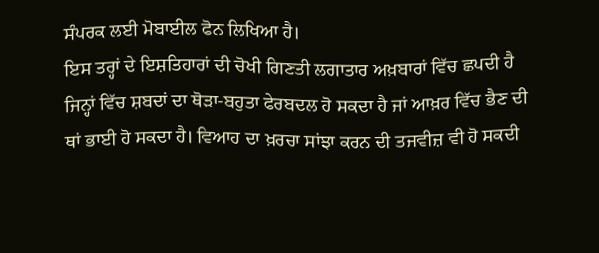ਸੰਪਰਕ ਲਈ ਮੋਬਾਈਲ ਫੋਨ ਲਿਖਿਆ ਹੈ।
ਇਸ ਤਰ੍ਹਾਂ ਦੇ ਇਸ਼ਤਿਹਾਰਾਂ ਦੀ ਚੋਖੀ ਗਿਣਤੀ ਲਗਾਤਾਰ ਅਖ਼ਬਾਰਾਂ ਵਿੱਚ ਛਪਦੀ ਹੈ ਜਿਨ੍ਹਾਂ ਵਿੱਚ ਸ਼ਬਦਾਂ ਦਾ ਥੋੜਾ-ਬਹੁਤਾ ਫੇਰਬਦਲ ਹੋ ਸਕਦਾ ਹੈ ਜਾਂ ਆਖ਼ਰ ਵਿੱਚ ਭੈਣ ਦੀ ਥਾਂ ਭਾਈ ਹੋ ਸਕਦਾ ਹੈ। ਵਿਆਹ ਦਾ ਖ਼ਰਚਾ ਸਾਂਝਾ ਕਰਨ ਦੀ ਤਜਵੀਜ਼ ਵੀ ਹੋ ਸਕਦੀ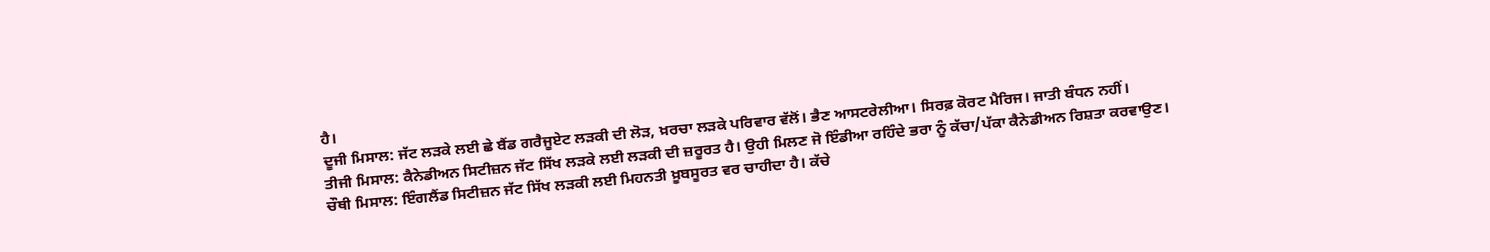ਹੈ।
ਦੂਜੀ ਮਿਸਾਲ: ਜੱਟ ਲੜਕੇ ਲਈ ਛੇ ਬੈਂਡ ਗਰੈਜੂਏਟ ਲੜਕੀ ਦੀ ਲੋੜ, ਖ਼ਰਚਾ ਲੜਕੇ ਪਰਿਵਾਰ ਵੱਲੋਂ। ਭੈਣ ਆਸਟਰੇਲੀਆ। ਸਿਰਫ਼ ਕੋਰਟ ਮੈਰਿਜ। ਜਾਤੀ ਬੰਧਨ ਨਹੀਂ।
ਤੀਜੀ ਮਿਸਾਲ: ਕੈਨੇਡੀਅਨ ਸਿਟੀਜ਼ਨ ਜੱਟ ਸਿੱਖ ਲੜਕੇ ਲਈ ਲੜਕੀ ਦੀ ਜ਼ਰੂਰਤ ਹੈ। ਉਹੀ ਮਿਲਣ ਜੋ ਇੰਡੀਆ ਰਹਿੰਦੇ ਭਰਾ ਨੂੰ ਕੱਚਾ/ਪੱਕਾ ਕੈਨੇਡੀਅਨ ਰਿਸ਼ਤਾ ਕਰਵਾਉਣ।
ਚੌਥੀ ਮਿਸਾਲ: ਇੰਗਲੈਂਡ ਸਿਟੀਜ਼ਨ ਜੱਟ ਸਿੱਖ ਲੜਕੀ ਲਈ ਮਿਹਨਤੀ ਖ਼ੂਬਸੂਰਤ ਵਰ ਚਾਹੀਦਾ ਹੈ। ਕੱਚੇ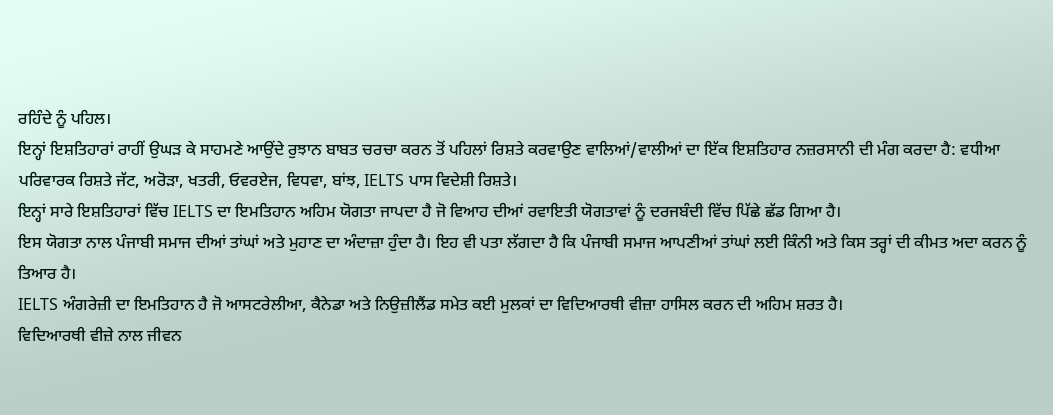ਰਹਿੰਦੇ ਨੂੰ ਪਹਿਲ।
ਇਨ੍ਹਾਂ ਇਸ਼ਤਿਹਾਰਾਂ ਰਾਹੀਂ ਉਘੜ ਕੇ ਸਾਹਮਣੇ ਆਉਂਦੇ ਰੁਝਾਨ ਬਾਬਤ ਚਰਚਾ ਕਰਨ ਤੋਂ ਪਹਿਲਾਂ ਰਿਸ਼ਤੇ ਕਰਵਾਉਣ ਵਾਲਿਆਂ/ਵਾਲੀਆਂ ਦਾ ਇੱਕ ਇਸ਼ਤਿਹਾਰ ਨਜ਼ਰਸਾਨੀ ਦੀ ਮੰਗ ਕਰਦਾ ਹੈ: ਵਧੀਆ ਪਰਿਵਾਰਕ ਰਿਸ਼ਤੇ ਜੱਟ, ਅਰੋੜਾ, ਖਤਰੀ, ਓਵਰਏਜ, ਵਿਧਵਾ, ਬਾਂਝ, IELTS ਪਾਸ ਵਿਦੇਸ਼ੀ ਰਿਸ਼ਤੇ।
ਇਨ੍ਹਾਂ ਸਾਰੇ ਇਸ਼ਤਿਹਾਰਾਂ ਵਿੱਚ IELTS ਦਾ ਇਮਤਿਹਾਨ ਅਹਿਮ ਯੋਗਤਾ ਜਾਪਦਾ ਹੈ ਜੋ ਵਿਆਹ ਦੀਆਂ ਰਵਾਇਤੀ ਯੋਗਤਾਵਾਂ ਨੂੰ ਦਰਜਬੰਦੀ ਵਿੱਚ ਪਿੱਛੇ ਛੱਡ ਗਿਆ ਹੈ।
ਇਸ ਯੋਗਤਾ ਨਾਲ ਪੰਜਾਬੀ ਸਮਾਜ ਦੀਆਂ ਤਾਂਘਾਂ ਅਤੇ ਮੁਹਾਣ ਦਾ ਅੰਦਾਜ਼ਾ ਹੁੰਦਾ ਹੈ। ਇਹ ਵੀ ਪਤਾ ਲੱਗਦਾ ਹੈ ਕਿ ਪੰਜਾਬੀ ਸਮਾਜ ਆਪਣੀਆਂ ਤਾਂਘਾਂ ਲਈ ਕਿੰਨੀ ਅਤੇ ਕਿਸ ਤਰ੍ਹਾਂ ਦੀ ਕੀਮਤ ਅਦਾ ਕਰਨ ਨੂੰ ਤਿਆਰ ਹੈ।
IELTS ਅੰਗਰੇਜ਼ੀ ਦਾ ਇਮਤਿਹਾਨ ਹੈ ਜੋ ਆਸਟਰੇਲੀਆ, ਕੈਨੇਡਾ ਅਤੇ ਨਿਉਜ਼ੀਲੈਂਡ ਸਮੇਤ ਕਈ ਮੁਲਕਾਂ ਦਾ ਵਿਦਿਆਰਥੀ ਵੀਜ਼ਾ ਹਾਸਿਲ ਕਰਨ ਦੀ ਅਹਿਮ ਸ਼ਰਤ ਹੈ।
ਵਿਦਿਆਰਥੀ ਵੀਜ਼ੇ ਨਾਲ ਜੀਵਨ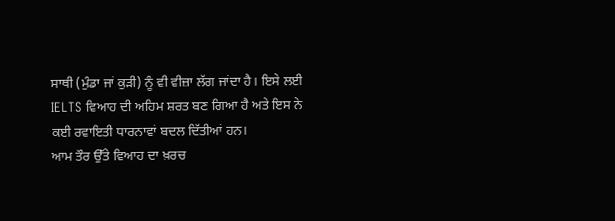ਸਾਥੀ (ਮੁੰਡਾ ਜਾਂ ਕੁੜੀ) ਨੂੰ ਵੀ ਵੀਜ਼ਾ ਲੱਗ ਜਾਂਦਾ ਹੈ। ਇਸੇ ਲਈ IELTS ਵਿਆਹ ਦੀ ਅਹਿਮ ਸ਼ਰਤ ਬਣ ਗਿਆ ਹੈ ਅਤੇ ਇਸ ਨੇ ਕਈ ਰਵਾਇਤੀ ਧਾਰਨਾਵਾਂ ਬਦਲ ਦਿੱਤੀਆਂ ਹਨ।
ਆਮ ਤੌਰ ਉੱਤੇ ਵਿਆਹ ਦਾ ਖ਼ਰਚ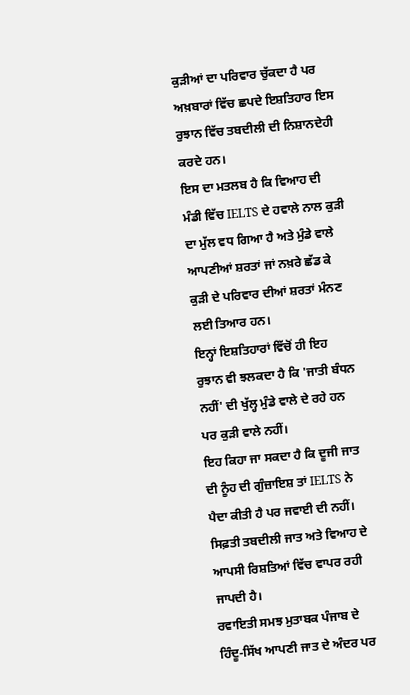ਕੁੜੀਆਂ ਦਾ ਪਰਿਵਾਰ ਚੁੱਕਦਾ ਹੈ ਪਰ ਅਖ਼ਬਾਰਾਂ ਵਿੱਚ ਛਪਦੇ ਇਸ਼ਤਿਹਾਰ ਇਸ ਰੁਝਾਨ ਵਿੱਚ ਤਬਦੀਲੀ ਦੀ ਨਿਸ਼ਾਨਦੇਹੀ ਕਰਦੇ ਹਨ।
ਇਸ ਦਾ ਮਤਲਬ ਹੈ ਕਿ ਵਿਆਹ ਦੀ ਮੰਡੀ ਵਿੱਚ IELTS ਦੇ ਹਵਾਲੇ ਨਾਲ ਕੁੜੀ ਦਾ ਮੁੱਲ ਵਧ ਗਿਆ ਹੈ ਅਤੇ ਮੁੰਡੇ ਵਾਲੇ ਆਪਣੀਆਂ ਸ਼ਰਤਾਂ ਜਾਂ ਨਖ਼ਰੇ ਛੱਡ ਕੇ ਕੁੜੀ ਦੇ ਪਰਿਵਾਰ ਦੀਆਂ ਸ਼ਰਤਾਂ ਮੰਨਣ ਲਈ ਤਿਆਰ ਹਨ।
ਇਨ੍ਹਾਂ ਇਸ਼ਤਿਹਾਰਾਂ ਵਿੱਚੋਂ ਹੀ ਇਹ ਰੁਝਾਨ ਵੀ ਝਲਕਦਾ ਹੈ ਕਿ 'ਜਾਤੀ ਬੰਧਨ ਨਹੀਂ' ਦੀ ਖੁੱਲ੍ਹ ਮੁੰਡੇ ਵਾਲੇ ਦੇ ਰਹੇ ਹਨ ਪਰ ਕੁੜੀ ਵਾਲੇ ਨਹੀਂ।
ਇਹ ਕਿਹਾ ਜਾ ਸਕਦਾ ਹੈ ਕਿ ਦੂਜੀ ਜਾਤ ਦੀ ਨੂੰਹ ਦੀ ਗੁੰਜ਼ਾਇਸ਼ ਤਾਂ IELTS ਨੇ ਪੈਦਾ ਕੀਤੀ ਹੈ ਪਰ ਜਵਾਈ ਦੀ ਨਹੀਂ।
ਸਿਫ਼ਤੀ ਤਬਦੀਲੀ ਜਾਤ ਅਤੇ ਵਿਆਹ ਦੇ ਆਪਸੀ ਰਿਸ਼ਤਿਆਂ ਵਿੱਚ ਵਾਪਰ ਰਹੀ ਜਾਪਦੀ ਹੈ।
ਰਵਾਇਤੀ ਸਮਝ ਮੁਤਾਬਕ ਪੰਜਾਬ ਦੇ ਹਿੰਦੂ-ਸਿੱਖ ਆਪਣੀ ਜਾਤ ਦੇ ਅੰਦਰ ਪਰ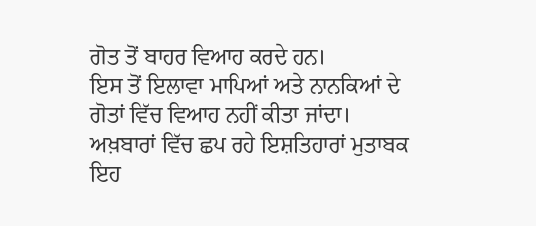ਗੋਤ ਤੋਂ ਬਾਹਰ ਵਿਆਹ ਕਰਦੇ ਹਨ।
ਇਸ ਤੋਂ ਇਲਾਵਾ ਮਾਪਿਆਂ ਅਤੇ ਨਾਨਕਿਆਂ ਦੇ ਗੋਤਾਂ ਵਿੱਚ ਵਿਆਹ ਨਹੀਂ ਕੀਤਾ ਜਾਂਦਾ। ਅਖ਼ਬਾਰਾਂ ਵਿੱਚ ਛਪ ਰਹੇ ਇਸ਼ਤਿਹਾਰਾਂ ਮੁਤਾਬਕ ਇਹ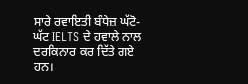ਸਾਰੇ ਰਵਾਇਤੀ ਬੰਧੇਜ਼ ਘੱਟੋ-ਘੱਟ IELTS ਦੇ ਹਵਾਲੇ ਨਾਲ ਦਰਕਿਨਾਰ ਕਰ ਦਿੱਤੇ ਗਏ ਹਨ।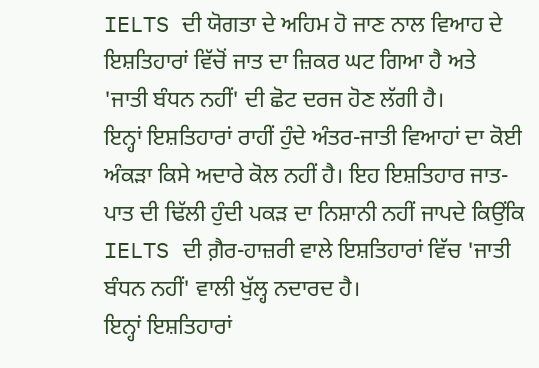IELTS ਦੀ ਯੋਗਤਾ ਦੇ ਅਹਿਮ ਹੋ ਜਾਣ ਨਾਲ ਵਿਆਹ ਦੇ ਇਸ਼ਤਿਹਾਰਾਂ ਵਿੱਚੋਂ ਜਾਤ ਦਾ ਜ਼ਿਕਰ ਘਟ ਗਿਆ ਹੈ ਅਤੇ 'ਜਾਤੀ ਬੰਧਨ ਨਹੀਂ' ਦੀ ਛੋਟ ਦਰਜ ਹੋਣ ਲੱਗੀ ਹੈ।
ਇਨ੍ਹਾਂ ਇਸ਼ਤਿਹਾਰਾਂ ਰਾਹੀਂ ਹੁੰਦੇ ਅੰਤਰ-ਜਾਤੀ ਵਿਆਹਾਂ ਦਾ ਕੋਈ ਅੰਕੜਾ ਕਿਸੇ ਅਦਾਰੇ ਕੋਲ ਨਹੀਂ ਹੈ। ਇਹ ਇਸ਼ਤਿਹਾਰ ਜਾਤ-ਪਾਤ ਦੀ ਢਿੱਲੀ ਹੁੰਦੀ ਪਕੜ ਦਾ ਨਿਸ਼ਾਨੀ ਨਹੀਂ ਜਾਪਦੇ ਕਿਉਂਕਿ IELTS ਦੀ ਗ਼ੈਰ-ਹਾਜ਼ਰੀ ਵਾਲੇ ਇਸ਼ਤਿਹਾਰਾਂ ਵਿੱਚ 'ਜਾਤੀ ਬੰਧਨ ਨਹੀਂ' ਵਾਲੀ ਖੁੱਲ੍ਹ ਨਦਾਰਦ ਹੈ।
ਇਨ੍ਹਾਂ ਇਸ਼ਤਿਹਾਰਾਂ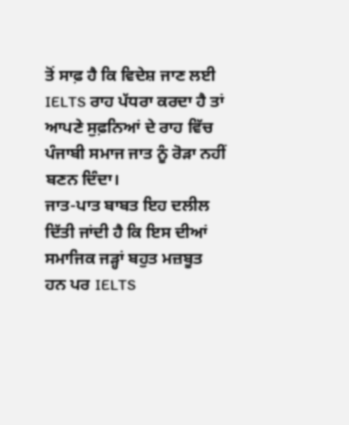ਤੋਂ ਸਾਫ਼ ਹੈ ਕਿ ਵਿਦੇਸ਼ ਜਾਣ ਲਈ IELTS ਰਾਹ ਪੱਧਰਾ ਕਰਦਾ ਹੈ ਤਾਂ ਆਪਣੇ ਸੁਫ਼ਨਿਆਂ ਦੇ ਰਾਹ ਵਿੱਚ ਪੰਜਾਬੀ ਸਮਾਜ ਜਾਤ ਨੂੰ ਰੋੜਾ ਨਹੀਂ ਬਣਨ ਦਿੰਦਾ।
ਜਾਤ-ਪਾਤ ਬਾਬਤ ਇਹ ਦਲੀਲ ਦਿੱਤੀ ਜਾਂਦੀ ਹੈ ਕਿ ਇਸ ਦੀਆਂ ਸਮਾਜਿਕ ਜੜ੍ਹਾਂ ਬਹੁਤ ਮਜ਼ਬੂਤ ਹਨ ਪਰ IELTS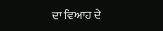ਦਾ ਵਿਆਹ ਦੇ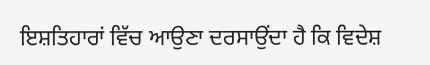ਇਸ਼ਤਿਹਾਰਾਂ ਵਿੱਚ ਆਉਣਾ ਦਰਸਾਉਂਦਾ ਹੈ ਕਿ ਵਿਦੇਸ਼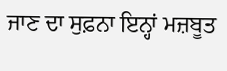ਜਾਣ ਦਾ ਸੁਫ਼ਨਾ ਇਨ੍ਹਾਂ ਮਜ਼ਬੂਤ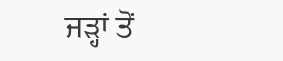ਜੜ੍ਹਾਂ ਤੋਂ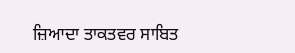ਜ਼ਿਆਦਾ ਤਾਕਤਵਰ ਸਾਬਿਤ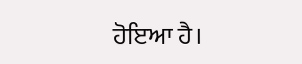ਹੋਇਆ ਹੈ।